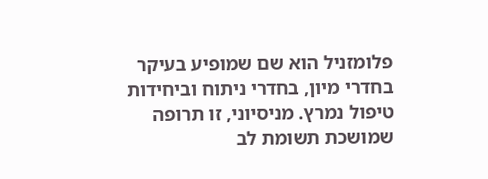פלומזניל הוא שם שמופיע בעיקר בחדרי מיון, בחדרי ניתוח וביחידות טיפול נמרץ. מניסיוני, זו תרופה שמושכת תשומת לב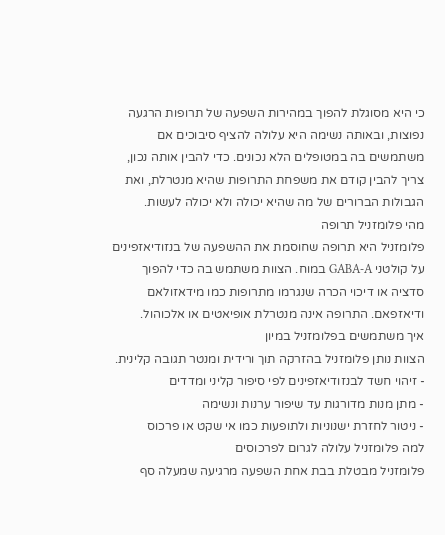כי היא מסוגלת להפוך במהירות השפעה של תרופות הרגעה נפוצות, ובאותה נשימה היא עלולה להציף סיבוכים אם משתמשים בה במטופלים הלא נכונים. כדי להבין אותה נכון, צריך להבין קודם את משפחת התרופות שהיא מנטרלת, ואת הגבולות הברורים של מה שהיא יכולה ולא יכולה לעשות.
מהי פלומזניל תרופה
פלומזניל היא תרופה שחוסמת את ההשפעה של בנזודיאזפינים על קולטני GABA-A במוח. הצוות משתמש בה כדי להפוך סדציה או דיכוי הכרה שנגרמו מתרופות כמו מידאזולאם ודיאזפאם. התרופה אינה מנטרלת אופיאטים או אלכוהול.
איך משתמשים בפלומזניל במיון
הצוות נותן פלומזניל בהזרקה תוך ורידית ומנטר תגובה קלינית.
- זיהוי חשד לבנזודיאזפינים לפי סיפור קליני ומדדים
- מתן מנות מדורגות עד שיפור ערנות ונשימה
- ניטור לחזרת ישנוניות ולתופעות כמו אי שקט או פרכוס
למה פלומזניל עלולה לגרום לפרכוסים
פלומזניל מבטלת בבת אחת השפעה מרגיעה שמעלה סף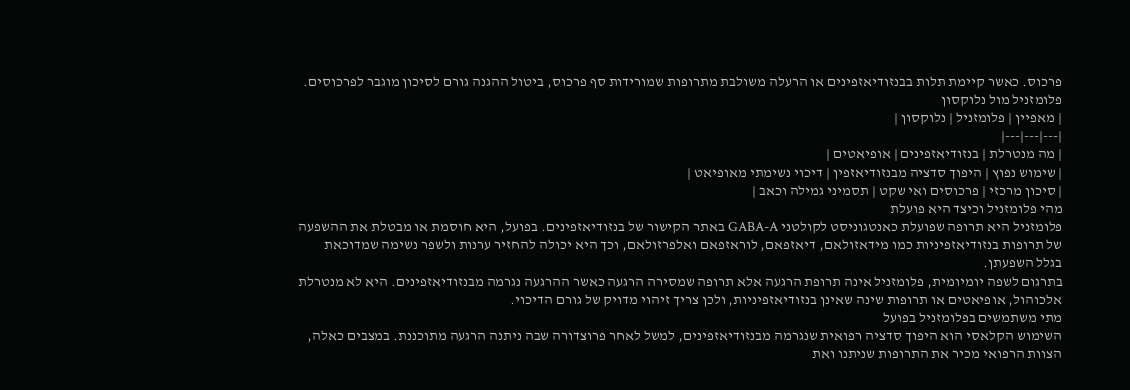פרכוס. כאשר קיימת תלות בבנזודיאזפינים או הרעלה משולבת מתרופות שמורידות סף פרכוס, ביטול ההגנה גורם לסיכון מוגבר לפרכוסים.
פלומזניל מול נלוקסון
| מאפיין | פלומזניל | נלוקסון |
|---|---|---|
| מה מנטרלת | בנזודיאזפינים | אופיאטים |
| שימוש נפוץ | היפוך סדציה מבנזודיאזפין | דיכוי נשימתי מאופיאט |
| סיכון מרכזי | פרכוסים ואי שקט | תסמיני גמילה וכאב |
מהי פלומזניל וכיצד היא פועלת
פלומזניל היא תרופה שפועלת כאנטגוניסט לקולטני GABA-A באתר הקישור של בנזודיאזפינים. בפועל, היא חוסמת או מבטלת את ההשפעה של תרופות בנזודיאזפיניות כמו מידאזולאם, דיאזפאם, לוראזפאם ואלפרזולאם, וכך היא יכולה להחזיר ערנות ולשפר נשימה שמדוכאת בגלל השפעתן.
בתרגום לשפה יומיומית, פלומזניל אינה תרופת הרגעה אלא תרופה שמסירה הרגעה כאשר ההרגעה נגרמה מבנזודיאזפינים. היא לא מנטרלת אלכוהול, אופיאטים או תרופות שינה שאינן בנזודיאזפיניות, ולכן צריך זיהוי מדויק של גורם הדיכוי.
מתי משתמשים בפלומזניל בפועל
השימוש הקלאסי הוא היפוך סדציה רפואית שנגרמה מבנזודיאזפינים, למשל לאחר פרוצדורה שבה ניתנה הרגעה מתוכננת. במצבים כאלה, הצוות הרפואי מכיר את התרופות שניתנו ואת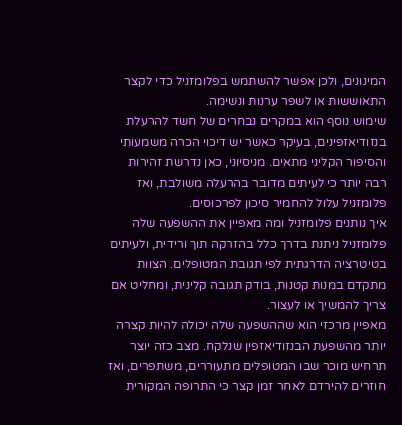המינונים, ולכן אפשר להשתמש בפלומזניל כדי לקצר התאוששות או לשפר ערנות ונשימה.
שימוש נוסף הוא במקרים נבחרים של חשד להרעלת בנזודיאזפינים, בעיקר כאשר יש דיכוי הכרה משמעותי והסיפור הקליני מתאים. מניסיוני, כאן נדרשת זהירות רבה יותר כי לעיתים מדובר בהרעלה משולבת, ואז פלומזניל עלול להחמיר סיכון לפרכוסים.
איך נותנים פלומזניל ומה מאפיין את ההשפעה שלה
פלומזניל ניתנת בדרך כלל בהזרקה תוך ורידית, ולעיתים בטיטרציה הדרגתית לפי תגובת המטופלים. הצוות מתקדם במנות קטנות, בודק תגובה קלינית, ומחליט אם צריך להמשיך או לעצור.
מאפיין מרכזי הוא שההשפעה שלה יכולה להיות קצרה יותר מהשפעת הבנזודיאזפין שנלקח. מצב כזה יוצר תרחיש מוכר שבו המטופלים מתעוררים, משתפרים, ואז חוזרים להירדם לאחר זמן קצר כי התרופה המקורית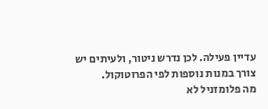עדיין פעילה. לכן נדרש ניטור, ולעיתים יש צורך במנות נוספות לפי הפרוטוקול.
מה פלומזניל לא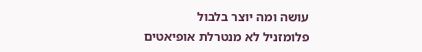עושה ומה יוצר בלבול
פלומזניל לא מנטרלת אופיאטים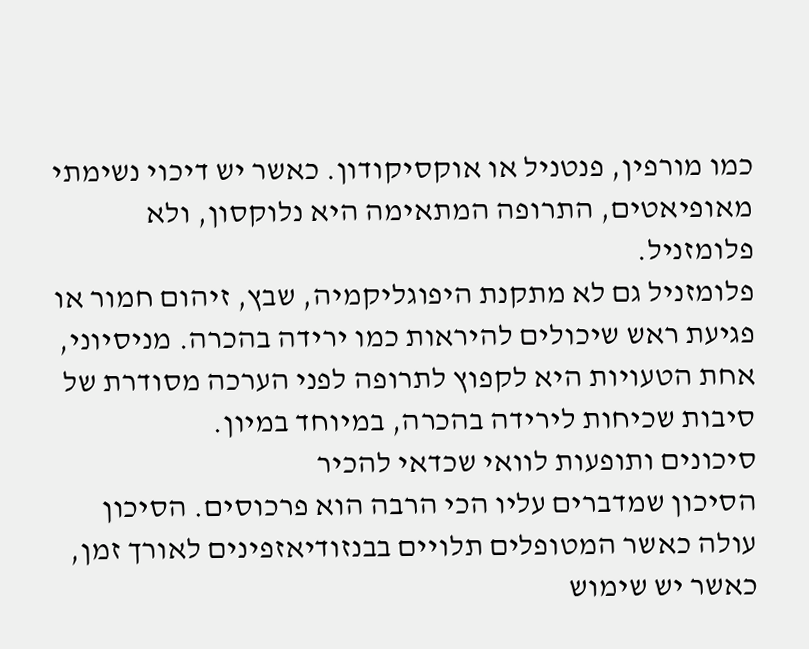כמו מורפין, פנטניל או אוקסיקודון. כאשר יש דיכוי נשימתי מאופיאטים, התרופה המתאימה היא נלוקסון, ולא פלומזניל.
פלומזניל גם לא מתקנת היפוגליקמיה, שבץ, זיהום חמור או פגיעת ראש שיכולים להיראות כמו ירידה בהכרה. מניסיוני, אחת הטעויות היא לקפוץ לתרופה לפני הערכה מסודרת של סיבות שכיחות לירידה בהכרה, במיוחד במיון.
סיכונים ותופעות לוואי שכדאי להכיר
הסיכון שמדברים עליו הכי הרבה הוא פרכוסים. הסיכון עולה כאשר המטופלים תלויים בבנזודיאזפינים לאורך זמן, כאשר יש שימוש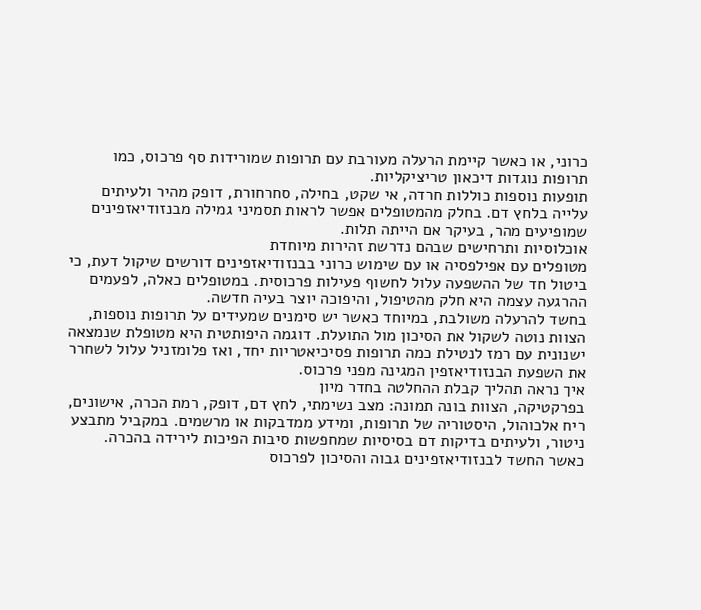כרוני, או כאשר קיימת הרעלה מעורבת עם תרופות שמורידות סף פרכוס, כמו תרופות נוגדות דיכאון טריציקליות.
תופעות נוספות כוללות חרדה, אי שקט, בחילה, סחרחורת, דופק מהיר ולעיתים עלייה בלחץ דם. בחלק מהמטופלים אפשר לראות תסמיני גמילה מבנזודיאזפינים שמופיעים מהר, בעיקר אם הייתה תלות.
אוכלוסיות ותרחישים שבהם נדרשת זהירות מיוחדת
מטופלים עם אפילפסיה או עם שימוש כרוני בבנזודיאזפינים דורשים שיקול דעת, כי ביטול חד של ההשפעה עלול לחשוף פעילות פרכוסית. במטופלים כאלה, לפעמים ההרגעה עצמה היא חלק מהטיפול, והיפוכה יוצר בעיה חדשה.
בחשד להרעלה משולבת, במיוחד כאשר יש סימנים שמעידים על תרופות נוספות, הצוות נוטה לשקול את הסיכון מול התועלת. דוגמה היפותטית היא מטופלת שנמצאה ישנונית עם רמז לנטילת כמה תרופות פסיכיאטריות יחד, ואז פלומזניל עלול לשחרר את השפעת הבנזודיאזפין המגינה מפני פרכוס.
איך נראה תהליך קבלת ההחלטה בחדר מיון
בפרקטיקה, הצוות בונה תמונה: מצב נשימתי, לחץ דם, דופק, רמת הכרה, אישונים, ריח אלכוהול, היסטוריה של תרופות, ומידע ממדבקות או מרשמים. במקביל מתבצע ניטור, ולעיתים בדיקות דם בסיסיות שמחפשות סיבות הפיכות לירידה בהכרה.
כאשר החשד לבנזודיאזפינים גבוה והסיכון לפרכוס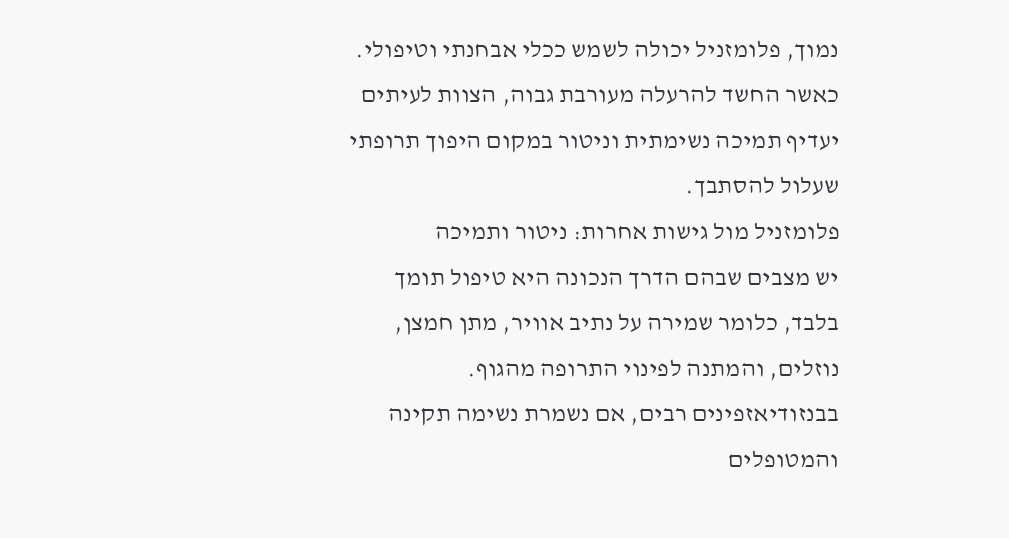נמוך, פלומזניל יכולה לשמש ככלי אבחנתי וטיפולי. כאשר החשד להרעלה מעורבת גבוה, הצוות לעיתים יעדיף תמיכה נשימתית וניטור במקום היפוך תרופתי שעלול להסתבך.
פלומזניל מול גישות אחרות: ניטור ותמיכה
יש מצבים שבהם הדרך הנכונה היא טיפול תומך בלבד, כלומר שמירה על נתיב אוויר, מתן חמצן, נוזלים, והמתנה לפינוי התרופה מהגוף. בבנזודיאזפינים רבים, אם נשמרת נשימה תקינה והמטופלים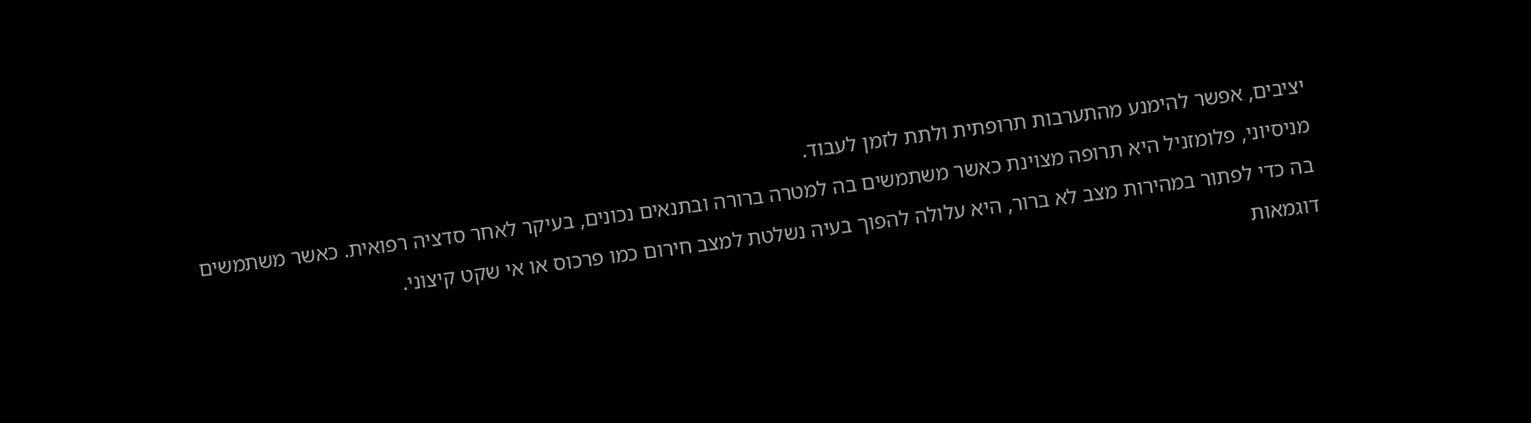יציבים, אפשר להימנע מהתערבות תרופתית ולתת לזמן לעבוד.
מניסיוני, פלומזניל היא תרופה מצוינת כאשר משתמשים בה למטרה ברורה ובתנאים נכונים, בעיקר לאחר סדציה רפואית. כאשר משתמשים בה כדי לפתור במהירות מצב לא ברור, היא עלולה להפוך בעיה נשלטת למצב חירום כמו פרכוס או אי שקט קיצוני.
דוגמאות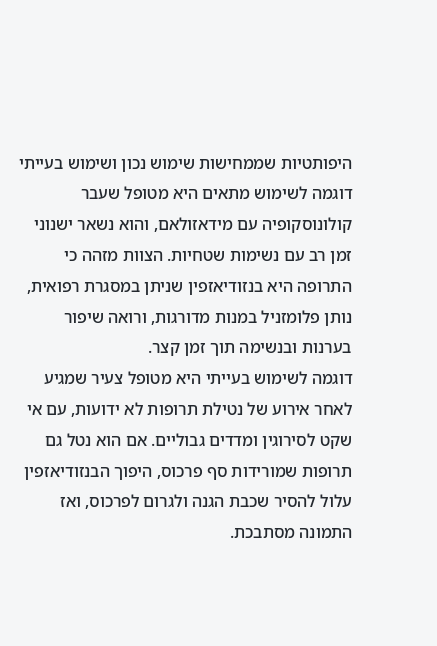היפותטיות שממחישות שימוש נכון ושימוש בעייתי
דוגמה לשימוש מתאים היא מטופל שעבר קולונוסקופיה עם מידאזולאם, והוא נשאר ישנוני זמן רב עם נשימות שטחיות. הצוות מזהה כי התרופה היא בנזודיאזפין שניתן במסגרת רפואית, נותן פלומזניל במנות מדורגות, ורואה שיפור בערנות ובנשימה תוך זמן קצר.
דוגמה לשימוש בעייתי היא מטופל צעיר שמגיע לאחר אירוע של נטילת תרופות לא ידועות, עם אי שקט לסירוגין ומדדים גבוליים. אם הוא נטל גם תרופות שמורידות סף פרכוס, היפוך הבנזודיאזפין עלול להסיר שכבת הגנה ולגרום לפרכוס, ואז התמונה מסתבכת.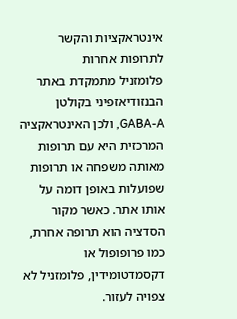אינטראקציות והקשר לתרופות אחרות
פלומזניל מתמקדת באתר הבנזודיאזפיני בקולטן GABA-A, ולכן האינטראקציה המרכזית היא עם תרופות מאותה משפחה או תרופות שפועלות באופן דומה על אותו אתר. כאשר מקור הסדציה הוא תרופה אחרת, כמו פרופופול או דקסמדטומידין, פלומזניל לא צפויה לעזור.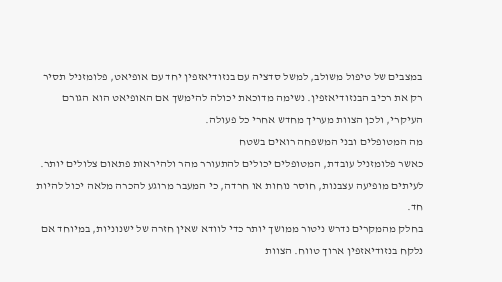במצבים של טיפול משולב, למשל סדציה עם בנזודיאזפין יחד עם אופיאט, פלומזניל תסיר רק את רכיב הבנזודיאזפין. נשימה מדוכאת יכולה להימשך אם האופיאט הוא הגורם העיקרי, ולכן הצוות מעריך מחדש אחרי כל פעולה.
מה המטופלים ובני המשפחה רואים בשטח
כאשר פלומזניל עובדת, המטופלים יכולים להתעורר מהר ולהיראות פתאום צלולים יותר. לעיתים מופיעה עצבנות, חוסר נוחות או חרדה, כי המעבר מרוגע להכרה מלאה יכול להיות חד.
בחלק מהמקרים נדרש ניטור ממושך יותר כדי לוודא שאין חזרה של ישנוניות, במיוחד אם נלקח בנזודיאזפין ארוך טווח. הצוות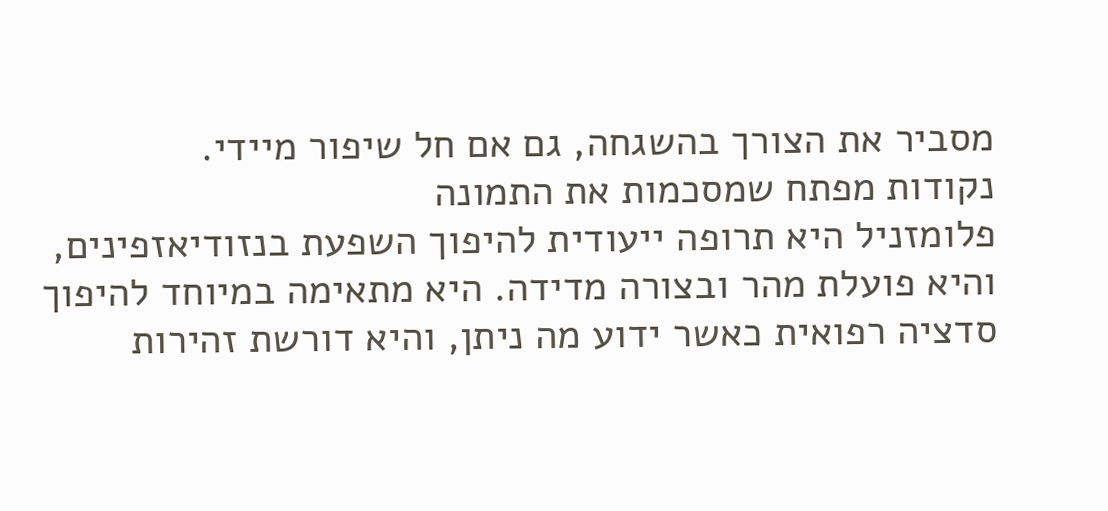מסביר את הצורך בהשגחה, גם אם חל שיפור מיידי.
נקודות מפתח שמסכמות את התמונה
פלומזניל היא תרופה ייעודית להיפוך השפעת בנזודיאזפינים, והיא פועלת מהר ובצורה מדידה. היא מתאימה במיוחד להיפוך סדציה רפואית כאשר ידוע מה ניתן, והיא דורשת זהירות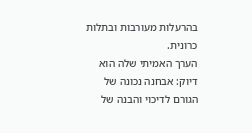בהרעלות מעורבות ובתלות כרונית.
הערך האמיתי שלה הוא דיוק: אבחנה נכונה של הגורם לדיכוי והבנה של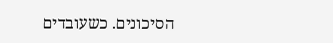הסיכונים. כשעובדים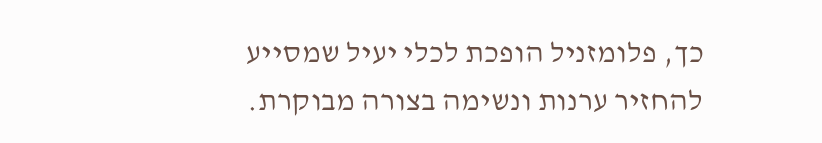כך, פלומזניל הופכת לכלי יעיל שמסייע להחזיר ערנות ונשימה בצורה מבוקרת.